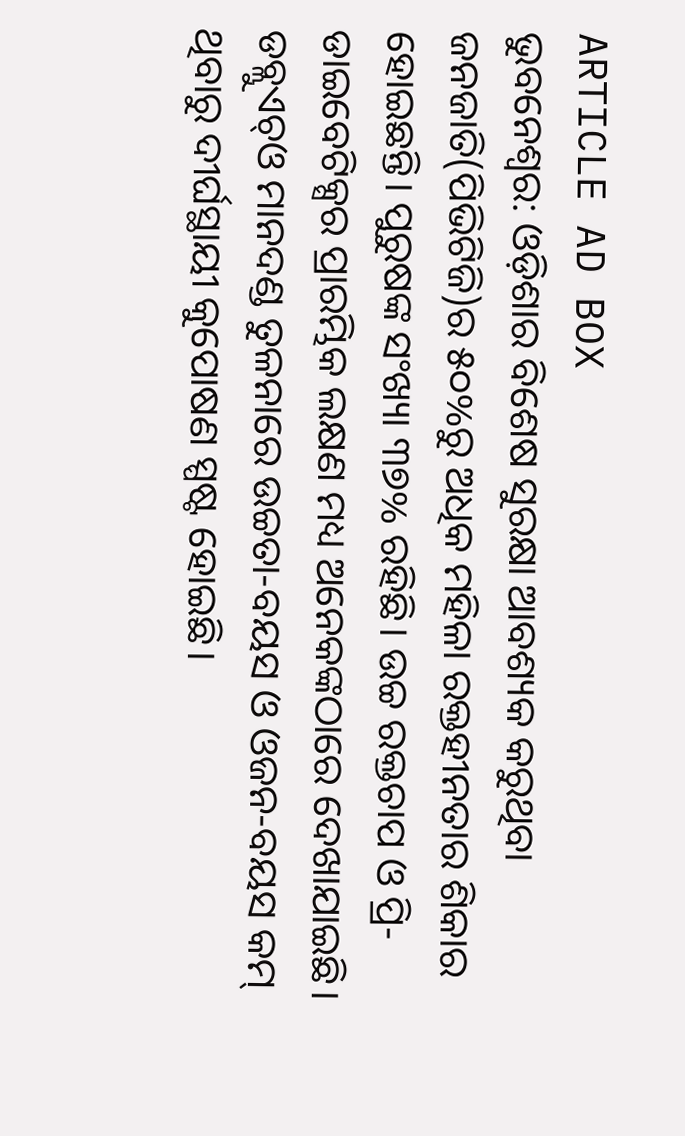ARTICLE AD BOX
ଭୁବନେଶ୍ୱର: ଓଡ଼ିଶାର ବିଶେଷ ସୁରକ୍ଷା ଆବଶ୍ୟକ କରୁଥିବା ଜନଜାତି(ପିଭିଟିଜି)ର ୫୦%ରୁ ଅଧିକ ମହିଳା ରକ୍ତହୀନତାର ଶିକାର ହୋଇଛନ୍ତି। ପୁରୁଷଙ୍କ ସଂଖ୍ୟା ୩୭% ରହିଛି। ଉଚ୍ଚ ରକ୍ତଚାପ ଓ ପ୍ରି-ଡାଇବେଟିକ୍ସର ପ୍ରାରମ୍ଭିକ ଲକ୍ଷଣ ମଧ୍ୟ ଅନେକଙ୍କଠାରେ ଦେଖାଯାଇଛି। ଡବ୍ଲୁଏଚ୍ଓ ମାନଦଣ୍ଡ ତୁଳନାରେ ଉଚ୍ଚତା-ବୟସ ଓ ଓଜନ-ବୟସ କମ୍ ଥିବାରୁ ଦୀର୍ଘସ୍ଥାୟୀ କୁପୋଷଣ ସ୍ପଷ୍ଟ ହୋଇଛି।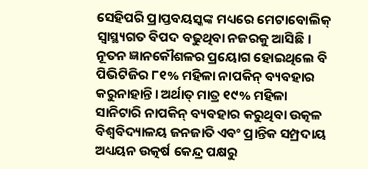ସେହିପରି ପ୍ରାପ୍ତବୟସ୍କଙ୍କ ମଧ୍ୟରେ ମେଟାବୋଲିକ୍ ସ୍ୱାସ୍ଥ୍ୟଗତ ବିପଦ ବଢୁଥିବା ନଜରକୁ ଆସିଛି। ନୂତନ ଜ୍ଞାନକୌଶଳର ପ୍ରୟୋଗ ହୋଇଥିଲେ ବି ପିଭିଟିଜିର ୮୧% ମହିଳା ନାପକିନ୍ ବ୍ୟବହାର କରୁନାହାନ୍ତି। ଅର୍ଥାତ୍ ମାତ୍ର ୧୯% ମହିଳା ସାନିଟାରି ନାପକିନ୍ ବ୍ୟବହାର କରୁଥିବା ଉତ୍କଳ ବିଶ୍ୱବିଦ୍ୟାଳୟ ଜନଜାତି ଏବଂ ପ୍ରାନ୍ତିକ ସମ୍ପ୍ରଦାୟ ଅଧ୍ୟୟନ ଉତ୍କର୍ଷ କେନ୍ଦ୍ର ପକ୍ଷରୁ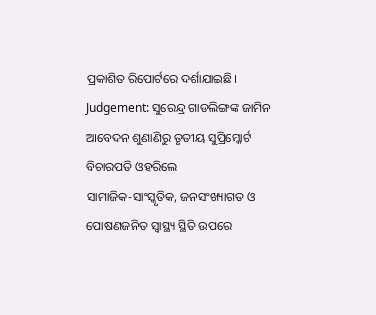ପ୍ରକାଶିତ ରିପୋର୍ଟରେ ଦର୍ଶାଯାଇଛି।
Judgement: ସୁରେନ୍ଦ୍ର ଗାଡଲିଙ୍ଗଙ୍କ ଜାମିନ ଆବେଦନ ଶୁଣାଣିରୁ ତୃତୀୟ ସୁପ୍ରିମ୍କୋର୍ଟ ବିଚାରପତି ଓହରିଲେ
ସାମାଜିକ-ସାଂସ୍କୃତିକ, ଜନସଂଖ୍ୟାଗତ ଓ ପୋଷଣଜନିତ ସ୍ୱାସ୍ଥ୍ୟ ସ୍ଥିତି ଉପରେ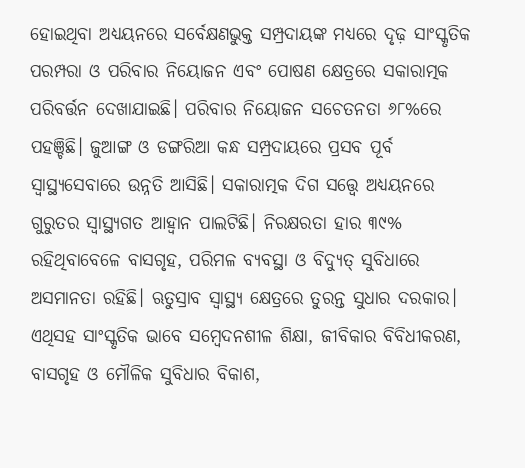ହୋଇଥିବା ଅଧ୍ୟୟନରେ ସର୍ବେକ୍ଷଣଭୁକ୍ତ ସମ୍ପ୍ରଦାୟଙ୍କ ମଧ୍ୟରେ ଦୃଢ଼ ସାଂସ୍କୃତିକ ପରମ୍ପରା ଓ ପରିବାର ନିୟୋଜନ ଏବଂ ପୋଷଣ କ୍ଷେତ୍ରରେ ସକାରାତ୍ମକ ପରିବର୍ତ୍ତନ ଦେଖାଯାଇଛି। ପରିବାର ନିୟୋଜନ ସଚେତନତା ୬୮%ରେ ପହଞ୍ଚିଛି। ଜୁଆଙ୍ଗ ଓ ଡଙ୍ଗରିଆ କନ୍ଧ ସମ୍ପ୍ରଦାୟରେ ପ୍ରସବ ପୂର୍ବ ସ୍ୱାସ୍ଥ୍ୟସେବାରେ ଉନ୍ନତି ଆସିଛି। ସକାରାତ୍ମକ ଦିଗ ସତ୍ତ୍ୱେ ଅଧ୍ୟୟନରେ ଗୁରୁତର ସ୍ୱାସ୍ଥ୍ୟଗତ ଆହ୍ବାନ ପାଲଟିଛି। ନିରକ୍ଷରତା ହାର ୩୯% ରହିଥିବାବେଳେ ବାସଗୃହ, ପରିମଳ ବ୍ୟବସ୍ଥା ଓ ବିଦ୍ୟୁତ୍ ସୁବିଧାରେ ଅସମାନତା ରହିଛି। ଋତୁସ୍ରାବ ସ୍ୱାସ୍ଥ୍ୟ କ୍ଷେତ୍ରରେ ତୁରନ୍ତ ସୁଧାର ଦରକାର। ଏଥିସହ ସାଂସ୍କୃତିକ ଭାବେ ସମ୍ବେଦନଶୀଳ ଶିକ୍ଷା, ଜୀବିକାର ବିବିଧୀକରଣ, ବାସଗୃହ ଓ ମୌଳିକ ସୁବିଧାର ବିକାଶ,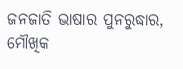ଜନଜାତି ଭାଷାର ପୁନରୁଦ୍ଧାର, ମୌଖିକ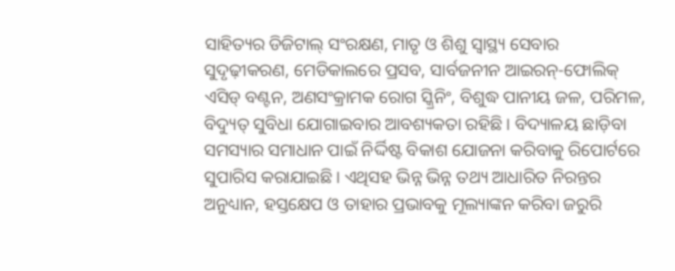ସାହିତ୍ୟର ଡିଜିଟାଲ୍ ସଂରକ୍ଷଣ, ମାତୃ ଓ ଶିଶୁ ସ୍ୱାସ୍ଥ୍ୟ ସେବାର ସୁଦୃଢ଼ୀକରଣ, ମେଡିକାଲରେ ପ୍ରସବ, ସାର୍ବଜନୀନ ଆଇରନ୍-ଫୋଲିକ୍ ଏସିଡ୍ ବଣ୍ଟନ, ଅଣସଂକ୍ରାମକ ରୋଗ ସ୍କ୍ରିନିଂ, ବିଶୁଦ୍ଧ ପାନୀୟ ଜଳ, ପରିମଳ, ବିଦ୍ୟୁତ୍ ସୁବିଧା ଯୋଗାଇବାର ଆବଶ୍ୟକତା ରହିଛି। ବିଦ୍ୟାଳୟ ଛାଡ଼ିବା ସମସ୍ୟାର ସମାଧାନ ପାଇଁ ନିର୍ଦ୍ଦିଷ୍ଟ ବିକାଶ ଯୋଜନା କରିବାକୁ ରିପୋର୍ଟରେ ସୁପାରିସ କରାଯାଇଛି। ଏଥିସହ ଭିନ୍ନ ଭିନ୍ନ ତଥ୍ୟ ଆଧାରିତ ନିରନ୍ତର ଅନୁଧ୍ୟାନ, ହସ୍ତକ୍ଷେପ ଓ ତାହାର ପ୍ରଭାବକୁ ମୂଲ୍ୟାଙ୍କନ କରିବା ଜରୁରି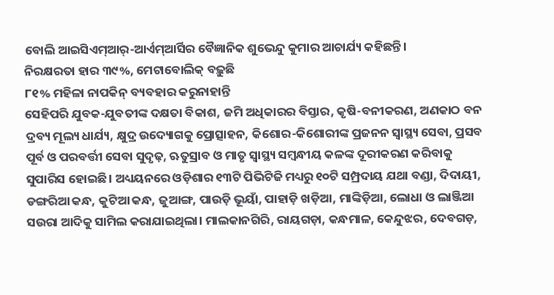ବୋଲି ଆଇସିଏମ୍ଆର୍-ଆର୍ଏମ୍ଆର୍ସିର ବୈଜ୍ଞାନିକ ଶୁଭେନ୍ଦୁ କୁମାର ଆଚାର୍ଯ୍ୟ କହିଛନ୍ତି।
ନିରକ୍ଷରତା ହାର ୩୯%, ମେଟାବୋଲିକ୍ ବଢ଼ୁଛି
୮୧% ମହିଳା ନାପକିନ୍ ବ୍ୟବହାର କରୁନାହାନ୍ତି
ସେହିପରି ଯୁବକ-ଯୁବତୀଙ୍କ ଦକ୍ଷତା ବିକାଶ, ଜମି ଅଧିକାରର ବିସ୍ତାର, କୃଷି-ବନୀକରଣ, ଅଣକାଠ ବନ ଦ୍ରବ୍ୟ ମୂଲ୍ୟ ଧାର୍ଯ୍ୟ, କ୍ଷୁଦ୍ର ଉଦ୍ୟୋଗକୁ ପ୍ରୋତ୍ସାହନ, କିଶୋର-କିଶୋରୀଙ୍କ ପ୍ରଜନନ ସ୍ୱାସ୍ଥ୍ୟ ସେବା, ପ୍ରସବ ପୂର୍ବ ଓ ପରବର୍ତ୍ତୀ ସେବା ସୁଦୃଢ଼, ଋତୁସ୍ରାବ ଓ ମାତୃ ସ୍ୱାସ୍ଥ୍ୟ ସମ୍ବନ୍ଧୀୟ କଳଙ୍କ ଦୂରୀକରଣ କରିବାକୁ ସୁପାରିସ ହୋଇଛି। ଅଧ୍ୟୟନରେ ଓଡ଼ିଶାର ୧୩ଟି ପିଭିଟିଜି ମଧ୍ୟରୁ ୧୦ଟି ସମ୍ପ୍ରଦାୟ ଯଥା ବଣ୍ଡା, ଦିଦାୟୀ, ଡଙ୍ଗରିଆ କନ୍ଧ, କୁଟିଆ କନ୍ଧ, ଜୁଆଙ୍ଗ, ପାଉଡ଼ି ଭୂୟାଁ, ପାହାଡ଼ି ଖଡ଼ିଆ, ମାଙ୍କିଡ଼ିଆ, ଲୋଧା ଓ ଲାଞ୍ଜିଆ ସଉରା ଆଦିକୁ ସାମିଲ କରାଯାଇଥିଲା। ମାଲକାନଗିରି, ରାୟଗଡ଼ା, କନ୍ଧମାଳ, କେନ୍ଦୁଝର, ଦେବଗଡ଼,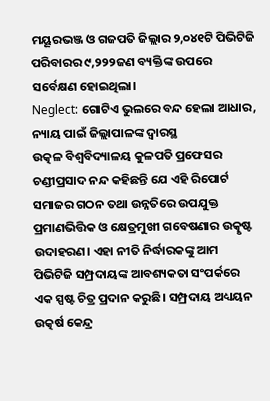ମୟୂରଭଞ୍ଜ ଓ ଗଜପତି ଜିଲ୍ଲାର ୨,୦୪୧ଟି ପିଭିଟିଜି ପରିବାରର ୯,୨୨୨ଜଣ ବ୍ୟକ୍ତିଙ୍କ ଉପରେ ସର୍ବେକ୍ଷଣ ହୋଇଥିଲା।
Neglect: ଗୋଟିଏ ଭୁଲରେ ବନ୍ଦ ହେଲା ଆଧାର, ନ୍ୟାୟ ପାଇଁ ଜିଲ୍ଲାପାଳଙ୍କ ଦ୍ୱାରସ୍ଥ
ଉତ୍କଳ ବିଶ୍ବବିଦ୍ୟାଳୟ କୁଳପତି ପ୍ରଫେସର ଚଣ୍ଡୀପ୍ରସାଦ ନନ୍ଦ କହିଛନ୍ତି ଯେ ଏହି ରିପୋର୍ଟ ସମାଜର ଗଠନ ତଥା ଉନ୍ନତିରେ ଉପଯୁକ୍ତ ପ୍ରମାଣଭିତ୍ତିକ ଓ କ୍ଷେତ୍ରମୁଖୀ ଗବେଷଣାର ଉତ୍କୃଷ୍ଟ ଉଦାହରଣ। ଏହା ନୀତି ନିର୍ଦ୍ଧାରକଙ୍କୁ ଆମ ପିଭିଟିଜି ସମ୍ପ୍ରଦାୟଙ୍କ ଆବଶ୍ୟକତା ସଂପର୍କରେ ଏକ ସ୍ପଷ୍ଟ ଚିତ୍ର ପ୍ରଦାନ କରୁଛି। ସମ୍ପ୍ରଦାୟ ଅଧ୍ୟୟନ ଉତ୍କର୍ଷ କେନ୍ଦ୍ର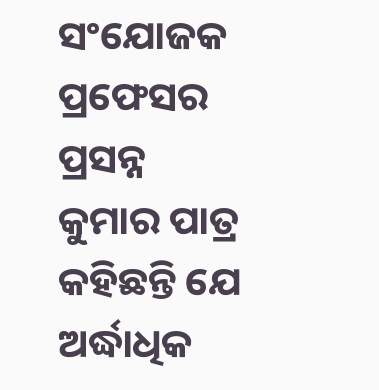ସଂଯୋଜକ ପ୍ରଫେସର ପ୍ରସନ୍ନ କୁମାର ପାତ୍ର କହିଛନ୍ତି ଯେ ଅର୍ଦ୍ଧାଧିକ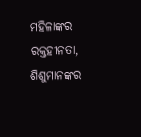ମହିଳାଙ୍କର ରକ୍ତହୀନତା, ଶିଶୁମାନଙ୍କର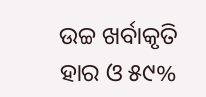ଉଚ୍ଚ ଖର୍ବାକୃତି ହାର ଓ ୫୯%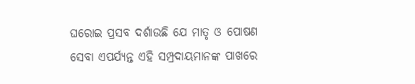ଘରୋଇ ପ୍ରସବ ଦର୍ଶାଉଛି ଯେ ମାତୃ ଓ ପୋଷଣ ସେବା ଏପର୍ଯ୍ୟନ୍ତ ଏହି ସମ୍ପ୍ରଦାୟମାନଙ୍କ ପାଖରେ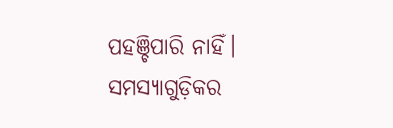ପହଞ୍ଚିପାରି ନାହିଁ। ସମସ୍ୟାଗୁଡ଼ିକର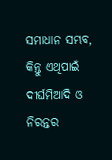ସମାଧାନ ସମ୍ଭବ, କିନ୍ତୁ ଏଥିପାଇଁ ଦୀର୍ଘମିଆଦି ଓ ନିରନ୍ତର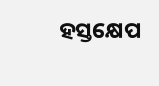ହସ୍ତକ୍ଷେପ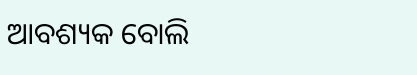ଆବଶ୍ୟକ ବୋଲି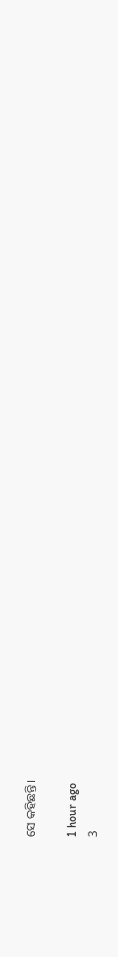ସେ କହିଛନ୍ତି।

1 hour ago
3